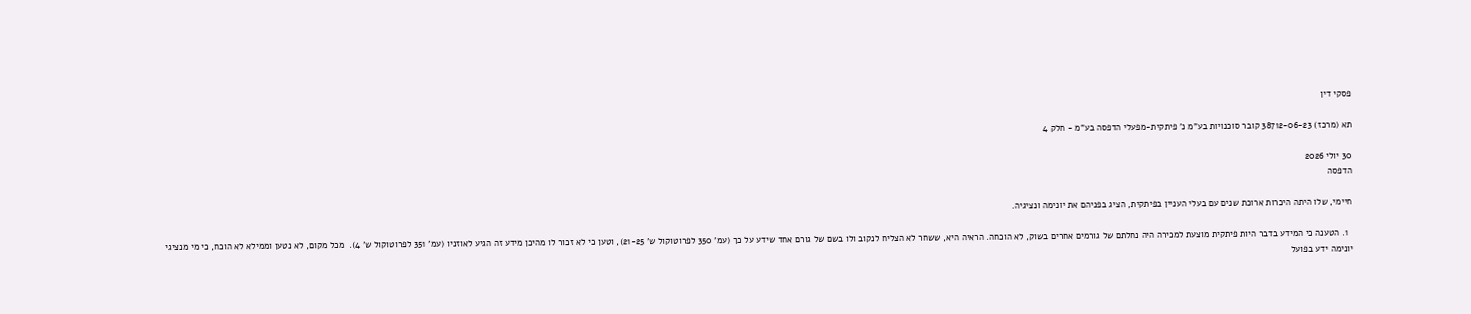פסקי דין

תא (מרכז) 38712-06-23 קובר סוכנויות בע"מ נ' פיתקית-מפעלי הדפסה בע"מ - חלק 4

30 יולי 2026
הדפסה

חיימי, שלו היתה היכרות ארוכת שנים עם בעלי העניין בפיתקית, הציג בפניהם את יונימה ונציגיה.

  1. הטענה כי המידע בדבר היות פיתקית מוצעת למכירה היה נחלתם של גורמים אחרים בשוק, לא הוכחה. הראיה היא, ששחר לא הצליח לנקוב ולו בשם של גורם אחד שידע על כך (עמ' 350 לפרוטוקול ש' 21-25), וטען כי לא זכור לו מהיכן מידע זה הגיע לאוזניו (עמ' 351 לפרוטוקול ש' 4).  מכל מקום, לא נטען וממילא לא הוכח, כי מי מנציגי יונימה ידע בפועל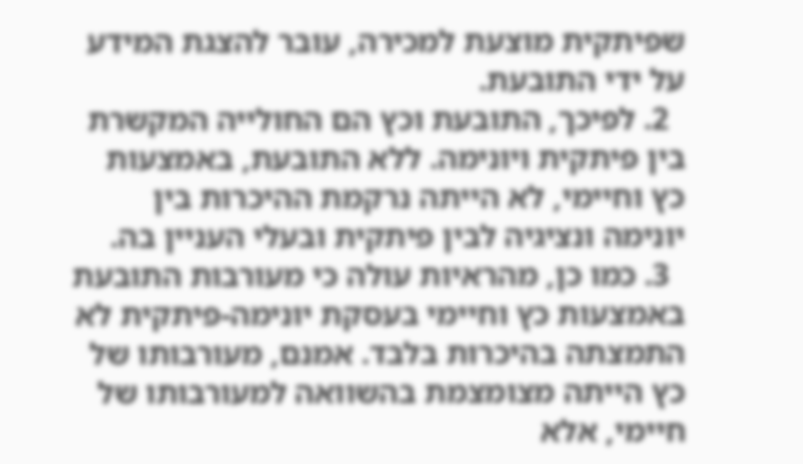שפיתקית מוצעת למכירה, עובר להצגת המידע על ידי התובעת.
  2. לפיכך, התובעת וכץ הם החולייה המקשרת בין פיתקית ויונימה. ללא התובעת, באמצעות כץ וחיימי, לא הייתה נרקמת ההיכרות בין יונימה ונציגיה לבין פיתקית ובעלי העניין בה.
  3. כמו כן, מהראיות עולה כי מעורבות התובעת באמצעות כץ וחיימי בעסקת יונימה-פיתקית לא התמצתה בהיכרות בלבד. אמנם, מעורבותו של כץ הייתה מצומצמת בהשוואה למעורבותו של חיימי, אלא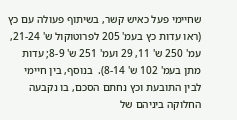שחיימי פעל כאיש קשר, בשיתוף פעולה עם כץ (ראו עדות כץ בעמ' 205 לפרוטוקול ש' 21-24, עמ' 250 ש' 11, 29 ועמ' 251 ש' 8-9; עדות מתן בעמ' 102 ש' 8-14).  בנוסף, בין חיימי לבין התובעת וכץ נחתם הסכם, בו נקבעה החלוקה ביניהם של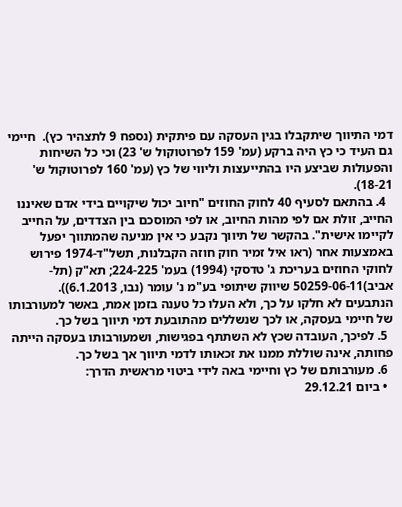דמי התיווך שיתקבלו בגין העסקה עם פיתקית (נספח 9 לתצהיר כץ).  חיימי גם העיד כי כץ היה ברקע (עמ' 159 לפרוטוקול ש' 23) וכי כל השיחות והפעולות שביצע היו בהתייעצות וליווי של כץ (עמ' 160 לפרוטוקול ש' 18-21).
  4. בהתאם לסעיף 40 לחוק החוזים "חיוב יכול שיקויים בידי אדם שאיננו החייב, זולת אם לפי מהות החיוב, או לפי המוסכם בין הצדדים, על החייב לקיימו אישית". בהקשר של תיווך נקבע כי אין מניעה שהמתווך יפעל באמצעות אחר (ראו איל זמיר חוק חוזה הקבלנות, תשל"ד-1974 פירוש לחוקי החוזים בעריכת ג' טדסקי (1994) בעמ' 224-225; תא"ק (תל-אביב)50259-06-11 שיווק שיתופי בע"מ נ' עומר (נבו, 6.1.2013)).  הנתבעים לא חלקו על כך, ולא העלו כל טענה בזמן אמת, באשר למעורבותו של חיימי בעסקה, או לכך שנשללים מהתובעת דמי תיווך בשל כך.
  5. לפיכך, העובדה שכץ לא השתתף בפגישות, ושמעורבותו בעסקה הייתה פחותה, אינה שוללת ממנו את זכאותו לדמי תיווך אך בשל כך.
  6. מעורבותם של כץ וחיימי באה לידי ביטוי מראשית הדרך:
  • ביום 29.12.21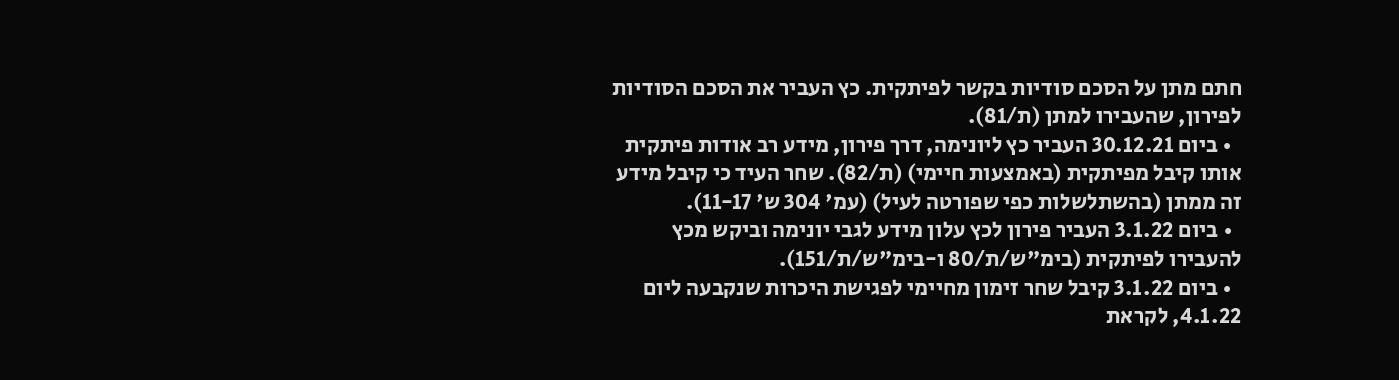חתם מתן על הסכם סודיות בקשר לפיתקית. כץ העביר את הסכם הסודיות לפירון, שהעבירו למתן (ת/81).
  • ביום 30.12.21 העביר כץ ליונימה, דרך פירון, מידע רב אודות פיתקית אותו קיבל מפיתקית (באמצעות חיימי) (ת/82). שחר העיד כי קיבל מידע זה ממתן (בהשתלשלות כפי שפורטה לעיל) (עמ' 304 ש' 11-17).
  • ביום 3.1.22 העביר פירון לכץ עלון מידע לגבי יונימה וביקש מכץ להעבירו לפיתקית (בימ"ש/ת/80 ו-בימ"ש/ת/151).
  • ביום 3.1.22 קיבל שחר זימון מחיימי לפגישת היכרות שנקבעה ליום 4.1.22, לקראת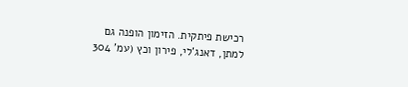רכישת פיתקית. הזימון הופנה גם למתן, דאנג'לי, פירון וכץ (עמ' 304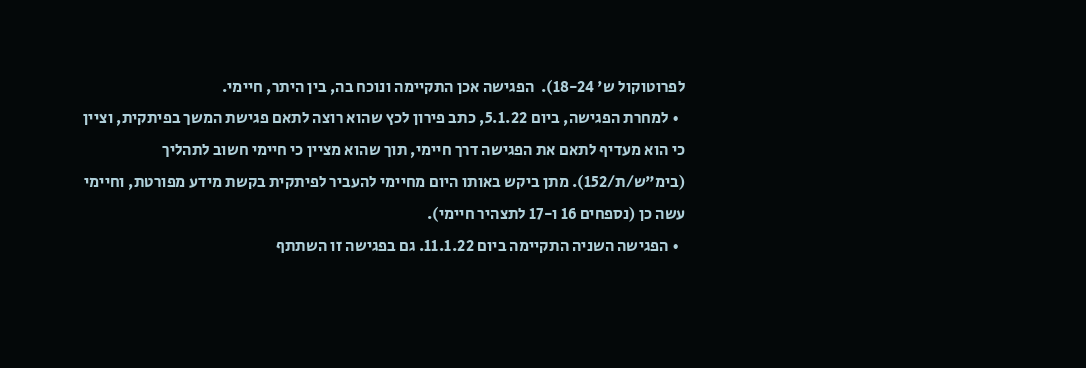לפרוטוקול ש' 18-24).  הפגישה אכן התקיימה ונוכח בה, בין היתר, חיימי.
  • למחרת הפגישה, ביום 5.1.22, כתב פירון לכץ שהוא רוצה לתאם פגישת המשך בפיתקית, וציין כי הוא מעדיף לתאם את הפגישה דרך חיימי, תוך שהוא מציין כי חיימי חשוב לתהליך (בימ"ש/ת/152). מתן ביקש באותו היום מחיימי להעביר לפיתקית בקשת מידע מפורטת, וחיימי עשה כן (נספחים 16 ו-17 לתצהיר חיימי).
  • הפגישה השניה התקיימה ביום 11.1.22. גם בפגישה זו השתתף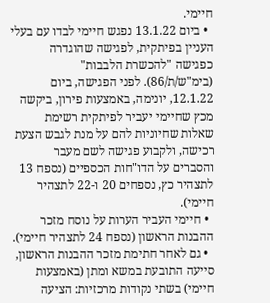חיימי.
  • ביום 13.1.22 נפגש חיימי לבדו עם בעלי העניין בפיתקית, לפגישה שהוגדרה כפגישה "להכשרת הלבבות" (בימ"ש/ת/86). לפני הפגישה, ביום 12.1.22, יונימה, באמצעות פירון, ביקשה מכץ שחיימי יעביר לפיתקית רשימת שאלות שחיוניות להם על מנת לגבש הצעת רכישה, ולקבוע פגישה לשם מעבר והסברים על הדו"חות הכספיים (נספח 13 לתצהיר כץ, נספחים 20 ו-22 לתצהיר חיימי).
  • חיימי העביר הערות על נוסח מזכר ההבנות הראשון (נספח 24 לתצהיר חיימי).
  • גם לאחר חתימת מזכר ההבנות הראשון, סייעה התובעת במשא ומתן (באמצעות חיימי) בשתי נקודות מרכזיות: הציעה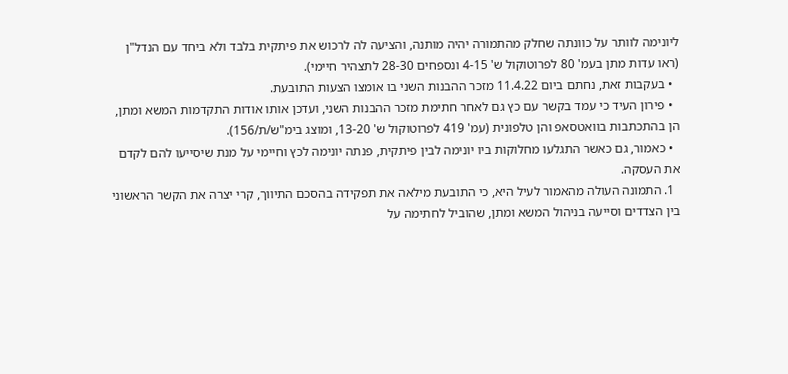ליונימה לוותר על כוונתה שחלק מהתמורה יהיה מותנה, והציעה לה לרכוש את פיתקית בלבד ולא ביחד עם הנדל"ן (ראו עדות מתן בעמ' 80 לפרוטוקול ש' 4-15 ונספחים 28-30 לתצהיר חיימי).
  • בעקבות זאת, נחתם ביום 11.4.22 מזכר ההבנות השני בו אומצו הצעות התובעת.
  • פירון העיד כי עמד בקשר עם כץ גם לאחר חתימת מזכר ההבנות השני, ועדכן אותו אודות התקדמות המשא ומתן, הן בהתכתבות בוואטסאפ והן טלפונית (עמ' 419 לפרוטוקול ש' 13-20, ומוצג בימ"ש/ת/156).
  • כאמור, גם כאשר התגלעו מחלוקות ביו יונימה לבין פיתקית, פנתה יונימה לכץ וחיימי על מנת שיסייעו להם לקדם את העסקה.
  1. התמונה העולה מהאמור לעיל היא, כי התובעת מילאה את תפקידה בהסכם התיווך, קרי יצרה את הקשר הראשוני בין הצדדים וסייעה בניהול המשא ומתן, שהוביל לחתימה על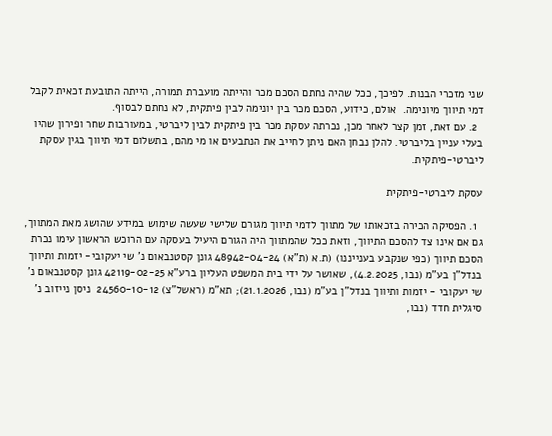שני מזכרי הבנות. לפיכך, ככל שהיה נחתם הסכם מכר והייתה מועברת תמורה, הייתה התובעת זכאית לקבל דמי תיווך מיונימה.  אולם, כידוע, הסכם מכר בין יונימה לבין פיתקית, לא נחתם לבסוף.
  2. עם זאת, זמן קצר לאחר מכן, נכרתה עסקת מכר בין פיתקית לבין ליברטי, במעורבות שחר ופירון שהיו בעלי עניין בליברטי. להלן נבחן האם ניתן לחייב את הנתבעים או מי מהם, בתשלום דמי תיווך בגין עסקת ליברטי-פיתקית.

עסקת ליברטי-פיתקית

  1. הפסיקה הכירה בזכאותו של מתווך לדמי תיווך מגורם שלישי שעשה שימוש במידע שהושג מאת המתווך, גם אם אינו צד להסכם התיווך, וזאת ככל שהמתווך היה הגורם היעיל בעסקה עם הרוכש הראשון עימו נכרת הסכם תיווך (כפי שנקבע בענייננו) (ת.א (ת"א) 48942-04-24 גונן קסטנבאום נ' שי יעקובי- יזמות ותיווך בנדל"ן בע"מ (נבו, 4.2.2025), שאושר על ידי בית המשפט העליון ברע"א 42119-02-25 גונן קסטנבאום נ' שי יעקובי - יזמות ותיווך בנדל"ן בע"מ (נבו, 21.1.2026); תא"מ (ראשל"צ) 24560-10-12  ניסן נייזוב נ' סיגלית חדד (נבו,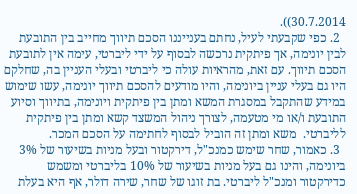30.7.2014)).
  2. כפי שקבעתי לעיל, נחתם בענייננו הסכם תיווך מחייב בין התובעת לבין יונימה, אך פיתקית נרכשה לבסוף על ידי ליברטי, עימה אין לתובעת הסכם תיווך. עם זאת, מהראיות עולה כי ליברטי ובעלי העניין בה, שחלקם היו גם בעלי עניין ביונימה, והיו מודעים להסכם תיווך יונימה, עשו שימוש במידע שהתקבל במסגרת המשא ומתן בין פיתקית ויונימה, בתיווך וסיוע התובעת ו/או מי מטעמה, לצורך ניהול המשצד קשא ומתן בין פיתקית לליברטי.  משא ומתן זה הוביל לבסוף לחתימה על הסכם המכר.
  3. כאמור, שחר שימש כמנכ"ל, דירקטור ובעל מניות בשיעור של 3% ביונימה, והינו גם בעל מניות בשיעור של 10% בליברטי ומשמש כדירקטור ומנכ"ל ליברטי. בת זוגו של שחר, שירה דולר, אף היא בעלת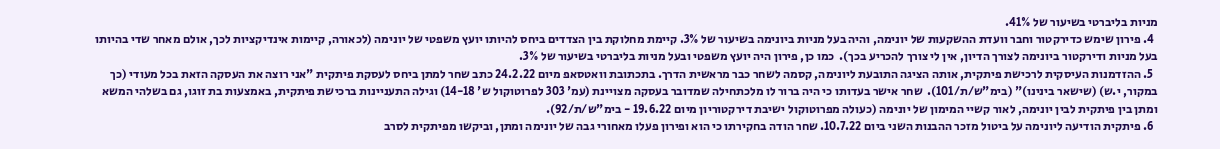מניות בליברטי בשיעור של 41%.
  4. פירון שימש כדירקטור וחבר וועדת ההשקעות של יונימה, והיה בעל מניות ביונימה בשיעור של 3%. קיימת מחלוקת בין הצדדים ביחס להיותו יועץ משפטי של יונימה (לכאורה, קיימות אינדיקציות לכך, אולם מאחר שדי בהיותו בעל מניות ודירקטור ביונימה לצורך הדיון, אין לי צורך להכריע בכך).  כמו כן, פירון היה יועץ משפטי ובעל מניות בליברטי בשיעור של 3%.
  5. ההזדמנות העיסקית לרכישת פיתקית, אותה הציגה התובעת ליונימה, קסמה לשחר כבר מראשית הדרך. בתכתובת וואטסאפ מיום 24.2.22 כתב שחר למתן ביחס לעסקת פיתקית "אני רוצה את העסקה הזאת בכל מעודי (כך במקור, י.ש) (שישאר בינינו)" (בימ"ש/ת/101).  שחר אישר בעדותו כי היה ברור לו מלכתחילה שמדובר בעסקה מצויינת (עמ' 303 לפרוטוקול ש' 14-18) וגילה התעניינות ברכישת פיתקית, באמצעות בת זוגו, גם בשלהי המשא ומתן בין פיתקית לבין יונימה, לאור קשיי המימון של יונימה (כעולה מפרוטוקול ישיבת דירקטוריון מיום 19.6.22 - בימ"ש/ת/92).
  6. פיתקית הודיעה ליונימה על ביטול מזכר ההבנות השני ביום 10.7.22. שחר הודה בחקירתו כי הוא ופירון פעלו מאחורי גבה של יונימה ומתן, וביקשו מפיתקית לסרב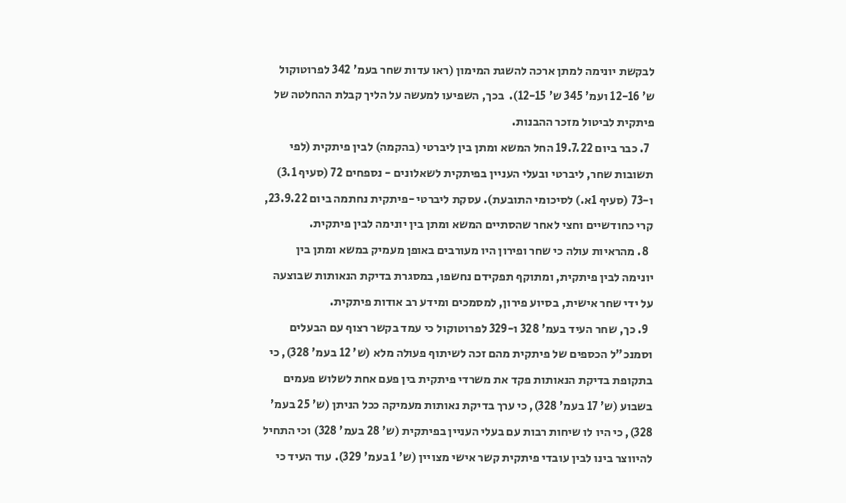לבקשת יונימה למתן ארכה להשגת המימון (ראו עדות שחר בעמ' 342 לפרוטוקול ש' 12-16 ועמ' 345 ש' 12-15).  בכך, השפיעו למעשה על הליך קבלת ההחלטה של פיתקית לביטול מזכר ההבנות.
  7. כבר ביום 19.7.22 החל המשא ומתן בין ליברטי (בהקמה) לבין פיתקית (לפי תשובות שחר, ליברטי ובעלי העניין בפיתקית לשאלונים - נספחים 72 (סעיף 3.1) ו-73 (סעיף 1א.) לסיכומי התובעת). עסקת ליברטי -פיתקית נחתמה ביום 23.9.22, קרי כחודשיים וחצי לאחר שהסתיים המשא ומתן בין יונימה לבין פיתקית.
  8. מהראיות עולה כי שחר ופירון היו מעורבים באופן מעמיק במשא ומתן בין יונימה לבין פיתקית, ומתוקף תפקידם נחשפו, במסגרת בדיקת הנאותות שבוצעה על ידי שחר אישית, בסיוע פירון, למסמכים ומידע רב אודות פיתקית.
  9. כך, שחר העיד בעמ' 328 ו-329 לפרוטוקול כי עמד בקשר רצוף עם הבעלים וסמנכ"ל הכספים של פיתקית מהם זכה לשיתוף פעולה מלא (ש' 12 בעמ' 328), כי בתקופת בדיקת הנאותות פקד את משרדי פיתקית בין פעם אחת לשלוש פעמים בשבוע (ש' 17 בעמ' 328), כי ערך בדיקת נאותות מעמיקה ככל הניתן (ש' 25 בעמ' 328), כי היו לו שיחות רבות עם בעלי העניין בפיתקית (ש' 28 בעמ' 328) וכי התחיל להיווצר בינו לבין עובדי פיתקית קשר אישי מצויין (ש' 1 בעמ' 329). עוד העיד כי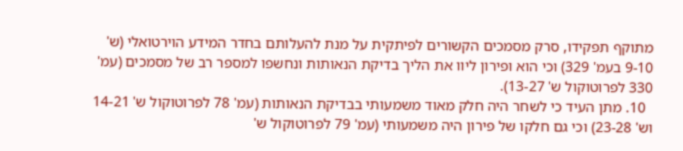מתוקף תפקידו, סרק מסמכים הקשורים לפיתקית על מנת להעלותם בחדר המידע הוירטואלי (ש' 9-10 בעמ' 329) וכי הוא ופירון ליוו את הליך בדיקת הנאותות ונחשפו למספר רב של מסמכים (עמ' 330 לפרוטוקול ש' 13-27).
  10. מתן העיד כי לשחר היה חלק מאוד משמעותי בבדיקת הנאותות (עמ' 78 לפרוטוקול ש' 14-21 וש' 23-28) וכי גם חלקו של פירון היה משמעותי (עמ' 79 לפרוטוקול ש'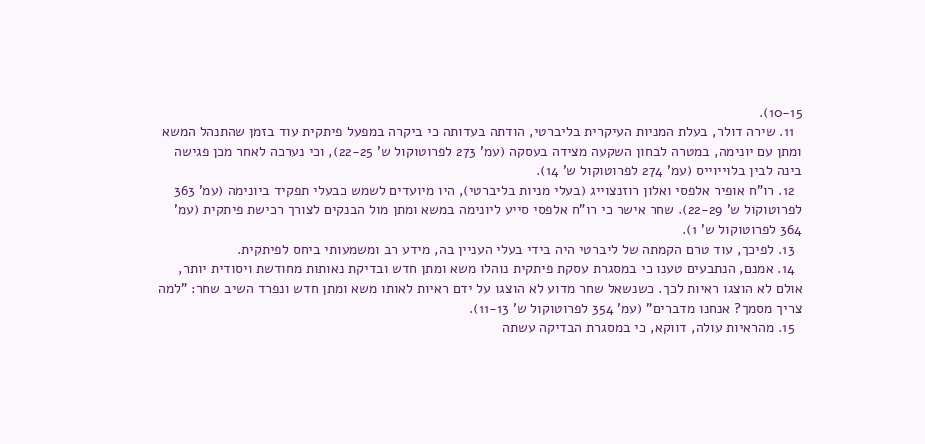10-15).
  11. שירה דולר, בעלת המניות העיקרית בליברטי, הודתה בעדותה כי ביקרה במפעל פיתקית עוד בזמן שהתנהל המשא ומתן עם יונימה, במטרה לבחון השקעה מצידה בעסקה (עמ' 273 לפרוטוקול ש' 22-25), וכי נערכה לאחר מכן פגישה בינה לבין בלוייוייס (עמ' 274 לפרוטוקול ש' 14).
  12. רו"ח אופיר אלפסי ואלון רוזנצוייג (בעלי מניות בליברטי), היו מיועדים לשמש כבעלי תפקיד ביונימה (עמ' 363 לפרוטוקול ש' 22-29). שחר אישר כי רו"ח אלפסי סייע ליונימה במשא ומתן מול הבנקים לצורך רכישת פיתקית (עמ' 364 לפרוטוקול ש' 1).
  13. לפיכך, עוד טרם הקמתה של ליברטי היה בידי בעלי העניין בה, מידע רב ומשמעותי ביחס לפיתקית.
  14. אמנם, הנתבעים טענו כי במסגרת עסקת פיתקית נוהלו משא ומתן חדש ובדיקת נאותות מחודשת ויסודית יותר, אולם לא הוצגו ראיות לכך. כשנשאל שחר מדוע לא הוצגו על ידם ראיות לאותו משא ומתן חדש ונפרד השיב שחר: "למה צריך מסמך? אנחנו מדברים" (עמ' 354 לפרוטוקול ש' 11-13).
  15. מהראיות עולה, דווקא, כי במסגרת הבדיקה עשתה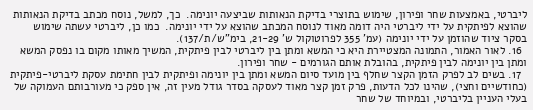ליברטי, באמצעות שחר ופירון, שימוש בתוצרי בדיקת הנאותות שביצעה יונימה.  כך, למשל, נוסח מכתב בדיקת הנאותות שהוצא לפיתקית על ידי ליברטי היה דומה מאוד לנוסח המכתב שהוצא על ידי יונימה.  כמו כן, ליברטי עשתה שימוש בסקר ציוד שהוזמן על ידי יונימה (עמ' 355 לפרוטוקול ש' 21-29, בימ"ש/ת/137).
  16. לאור האמור, התמונה המצטיירת היא כי המשא ומתן בין ליברטי לבין פיתקית, המשיך מאותו מקום בו נפסק המשא ומתן בין יונימה לבין פיתקית, בהובלת אותם הגורמים - שחר ופירון.
  17. בשים לב לפרק הזמן הקצר שחלף בין מועד סיום המשא ומתן בין יונימה ופיתקית לבין חתימת עסקת ליברטי-פיתקית (כחודשיים וחצי), שהינו לכל הדעות, פרק זמן קצר מאוד לעסקה בסדר גודל מעין זה, אין ספק כי מעורבותם העמוקה של בעלי העניין בליברטי, ובמיוחד של שחר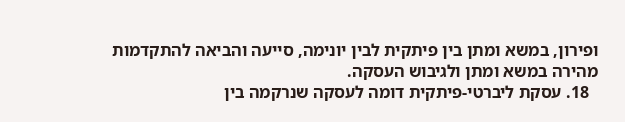ופירון, במשא ומתן בין פיתקית לבין יונימה, סייעה והביאה להתקדמות מהירה במשא ומתן ולגיבוש העסקה.
  18. עסקת ליברטי-פיתקית דומה לעסקה שנרקמה בין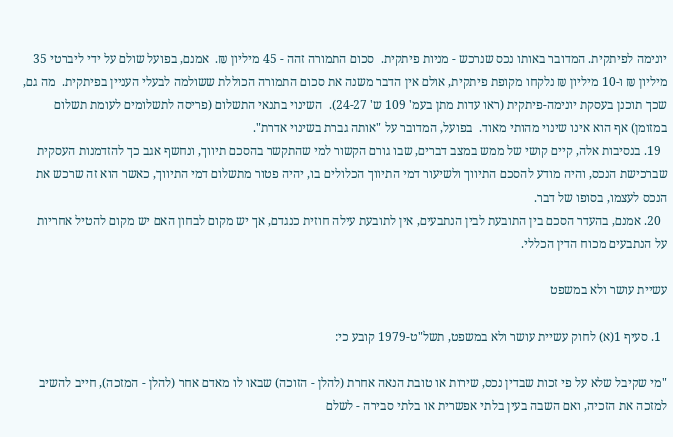יונימה לפיתקית. המדובר באותו נכס שנרכש - מניות פיתקית.  סכום התמורה זהה - 45 מיליון ₪.  אמנם, בפועל שולם על ידי ליברטי 35 מיליון ₪ ו-10 מיליון ₪ נלקחו מקופת פיתקית, אולם אין הדבר משנה את סכום התמורה הכוללת ששולמה לבעלי העניין בפיתקית.  מה גם, שכך תוכנן בעסקת יונימה-פיתקית (ראו עדות מתן בעמ' 109 ש' 24-27).  השינוי בתנאי התשלום (פריסה לתשלומים לעומת תשלום במזומן) אף הוא אינו שינוי מהותי מאוד.  בפועל, המדובר על "אותה גברת בשינוי אדרת".
  19. בנסיבות אלה, קיים קושי של ממש במצב דברים, שבו גורם הקשור למי שהתקשר בהסכם תיווך, ונחשף אגב כך להזדמנות העסקית שברכישת הנכס, והיה מודע להסכם התיווך ולשיעור דמי התיווך הכלולים בו, יהיה פטור מתשלום דמי התיווך, כאשר הוא זה שרכש את הנכס לעצמו, בסופו של דבר.
  20. אמנם, בהעדר הסכם בין התובעת לבין הנתבעים, אין לתובעת עילה חוזית כנגדם, אך יש מקום לבחון האם יש מקום להטיל אחריות על הנתבעים מכוח הדין הכללי.

עשיית עושר ולא במשפט

  1. סעיף 1(א) לחוק עשיית עושר ולא במשפט, תשל"ט-1979 קובע כי:

"מי שקיבל שלא על פי זכות שבדין נכס, שירות או טובת הנאה אחרת (להלן - הזוכה) שבאו לו מאדם אחר (להלן - המזכה), חייב להשיב למזכה את הזכיה, ואם השבה בעין בלתי אפשרית או בלתי סבירה - לשלם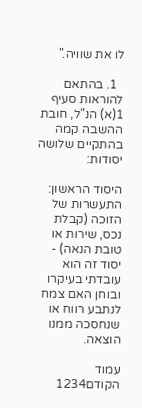לו את שוויה."

  1. בהתאם להוראות סעיף 1(א) הנ"ל, חובת ההשבה קמה בהתקיים שלושה יסודות:

היסוד הראשון: התעשרות של הזוכה (קבלת נכס, שירות או טובת הנאה) - יסוד זה הוא עובדתי בעיקרו ובוחן האם צמח לנתבע רווח או שנחסכה ממנו הוצאה.

עמוד הקודם1234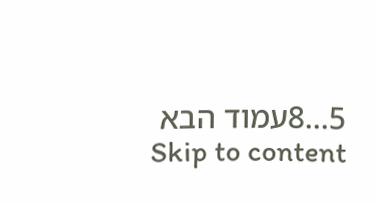5...8עמוד הבא
Skip to content